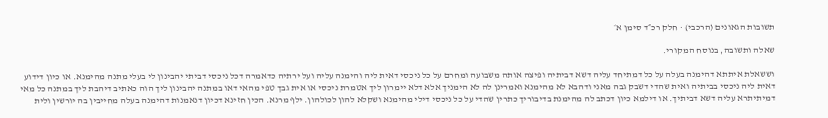תשובות הגאונים (הרכבי) · חלק רכ״ד סימן א׳

שאלה ותשובה, בנוסח המקורי.

וששאלת איתתא דהימנה בעלה על כל דמתיחד עליה דשא דביתיה ופיצה אותה משבועה ומחרם על כל ניכסי דאית ליה והימנה עליה ועל ירתיה כדאמרה דכל ניכסי דביתי יהבינון לי בעלי מתנה מהימנא. או כיון דידוע דאית ליה ניכסי בביתיה ואית שהדי דשבק גבה מאני ודהבא לא מהימנא ואמרינן לה לא הימניך אלא דלא יימרון ליך אטמרת ניכסי או אית גבך טפי מהאי דאו במתנה יהבינון ליך הוה כאתיב דיהבת ליך במתנה כל מאי דמיתיתרא עליה דשא דביתיך. או דילמא כיון דכתב לה מהימנת בדיבוריך כתרין שהדי על כל ניכסי דילי מהימנא ושקלא להון לכולהון. ילף מרנא. הכין חזינא דכיון דנאמנות דהימנה בעלה מחייבין בה יורשין ולית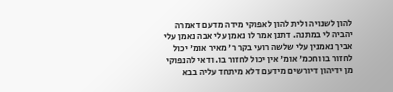להון לשנויה ולית להון לאפוקי מידה מדעם דאמרה יהביה לי במתנה. דתנן אמר לו נאמן עלי אבה נאמן עלי אביך נאמנין עלי שלשה רועי בקר ר' מאיר אומ' יכול לחזור בו וחכמ' אומ' אין יכול לחזור בו. ודאי להנפוקי מן ידיהון דיורשים מידעם דלא מיתחד עליה בבא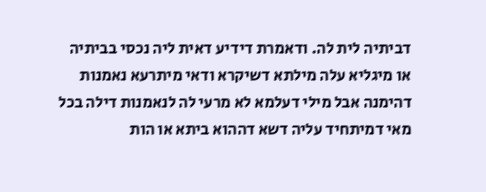דביתיה לית לה. ודאמרת דידיע דאית ליה נכסי בביתיה או מיגליא עלה מילתא דשיקרא ודאי מיתרעא נאמנות דהימנה אבל מילי דעלמא לא מרעי לה לנאמנות דילה בכל מאי דמיתחיד עליה דשא דההוא ביתא או הות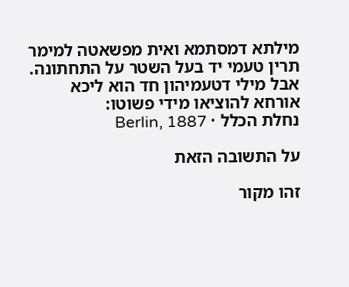מילתא דמסתמא ואית מפשאטה למימר תרין טעמי יד בעל השטר על התחתונה. אבל מילי דטעמיהון חד הוא ליכא אורחא להוציאו מידי פשוטו:
נחלת הכלל · Berlin, 1887

על התשובה הזאת

זהו מקור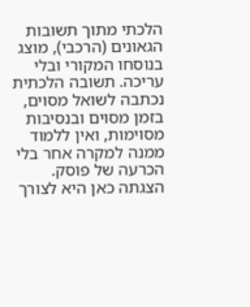הלכתי מתוך תשובות הגאונים (הרכבי), מוצג בנוסחו המקורי ובלי עריכה. תשובה הלכתית נכתבה לשואל מסוים, בזמן מסוים ובנסיבות מסוימות, ואין ללמוד ממנה למקרה אחר בלי הכרעה של פוסק. הצגתה כאן היא לצורך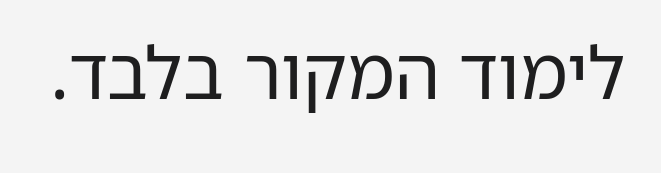לימוד המקור בלבד.